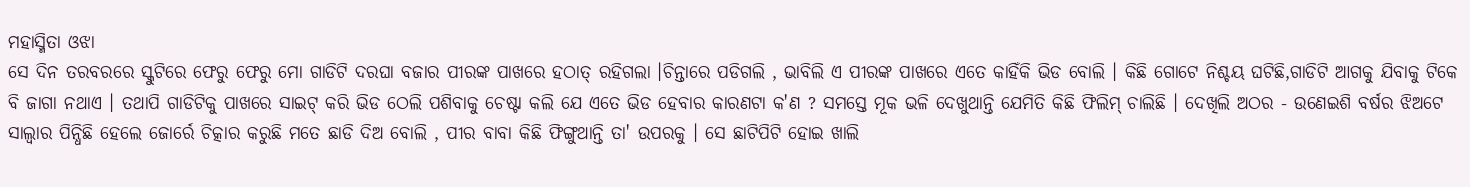ମହାସ୍ମିତା ଓଝା
ସେ ଦିନ ତରବରରେ ସ୍କୁଟିରେ ଫେରୁ ଫେରୁ ମୋ ଗାଡିଟି ଦରଘା ବଜାର ପୀରଙ୍କ ପାଖରେ ହଠାତ୍ ରହିଗଲା ।ଚିନ୍ତାରେ ପଡିଗଲି , ଭାବିଲି ଏ ପୀରଙ୍କ ପାଖରେ ଏତେ କାହିଁକି ଭିଡ ବୋଲି । କିଛି ଗୋଟେ ନିଶ୍ଚୟ ଘଟିଛି,ଗାଡିଟି ଆଗକୁ ଯିବାକୁ ଟିକେ ବି ଜାଗା ନଥାଏ । ତଥାପି ଗାଡିଟିକୁ ପାଖରେ ସାଇଟ୍ କରି ଭିଡ ଠେଲି ପଶିବାକୁ ଚେଷ୍ଟା କଲି ଯେ ଏତେ ଭିଡ ହେବାର କାରଣଟା କ'ଣ ? ସମସ୍ତେ ମୂକ ଭଳି ଦେଖୁଥାନ୍ତି ଯେମିତି କିଛି ଫିଲିମ୍ ଚାଲିଛି । ଦେଖିଲି ଅଠର - ଉଣେଇଶି ବର୍ଷର ଝିଅଟେ ସାଲ୍ୱାର ପିନ୍ଧିଛି ହେଲେ ଜୋର୍ରେ ଚିତ୍କାର କରୁଛି ମତେ ଛାଡି ଦିଅ ବୋଲି , ପୀର ବାବା କିଛି ଫିଙ୍ଗୁଥାନ୍ତି ତା' ଉପରକୁ । ସେ ଛାଟିପିଟି ହୋଇ ଖାଲି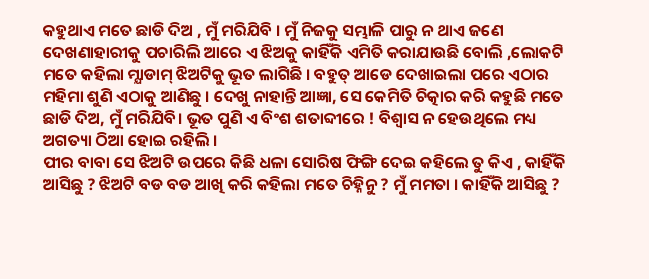କହୁଥାଏ ମତେ ଛାଡି ଦିଅ , ମୁଁ ମରିଯିବି । ମୁଁ ନିଜକୁ ସମ୍ଭାଳି ପାରୁ ନ ଥାଏ ଜଣେ ଦେଖଣାହାରୀକୁ ପଚାରିଲି ଆରେ ଏ ଝିଅକୁ କାହିଁକି ଏମିତି କରାଯାଉଛି ବୋଲି ,ଲୋକଟି ମତେ କହିଲା ମ୍ଯାଡାମ୍ ଝିଅଟିକୁ ଭୂତ ଲାଗିଛି । ବହୁତ୍ ଆଡେ ଦେଖାଇଲା ପରେ ଏଠାର ମହିମା ଶୁଣି ଏଠାକୁ ଆଣିଛୁ । ଦେଖୁ ନାହାନ୍ତି ଆଜ୍ଞା, ସେ କେମିତି ଚିତ୍କାର କରି କହୁଛି ମତେ ଛାଡି ଦିଅ, ମୁଁ ମରିଯିବି। ଭୂତ ପୁଣି ଏ ବିଂଶ ଶତାବ୍ଦୀରେ ! ବିଶ୍ବାସ ନ ହେଉଥିଲେ ମଧ୍ୟ ଅଗତ୍ୟା ଠିଆ ହୋଇ ରହିଲି ।
ପୀର ବାବା ସେ ଝିଅଟି ଉପରେ କିଛି ଧଳା ସୋରିଷ ଫିଙ୍ଗି ଦେଇ କହିଲେ ତୁ କିଏ , କାହିଁକି ଆସିଛୁ ? ଝିଅଟି ବଡ ବଡ ଆଖି କରି କହିଲା ମତେ ଚିହ୍ନିନୁ ? ମୁଁ ମମତା । କାହିଁକି ଆସିଛୁ ?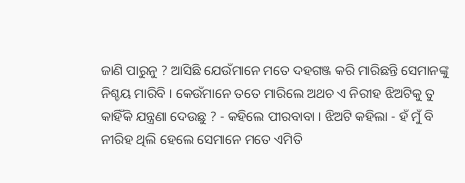ଜାଣି ପାରୁନୁ ? ଆସିଛି ଯେଉଁମାନେ ମତେ ଦହଗଞ୍ଜ କରି ମାରିଛନ୍ତି ସେମାନଙ୍କୁ ନିଶ୍ଚୟ ମାରିବି । କେଉଁମାନେ ତତେ ମାରିଲେ ଅଥଚ ଏ ନିରୀହ ଝିଅଟିକୁ ତୁ କାହିଁକି ଯନ୍ତ୍ରଣା ଦେଉଛୁ ? - କହିଲେ ପୀରବାବା । ଝିଅଟି କହିଲା - ହଁ ମୁଁ ବି ନୀରିହ ଥିଲି ହେଲେ ସେମାନେ ମତେ ଏମିତି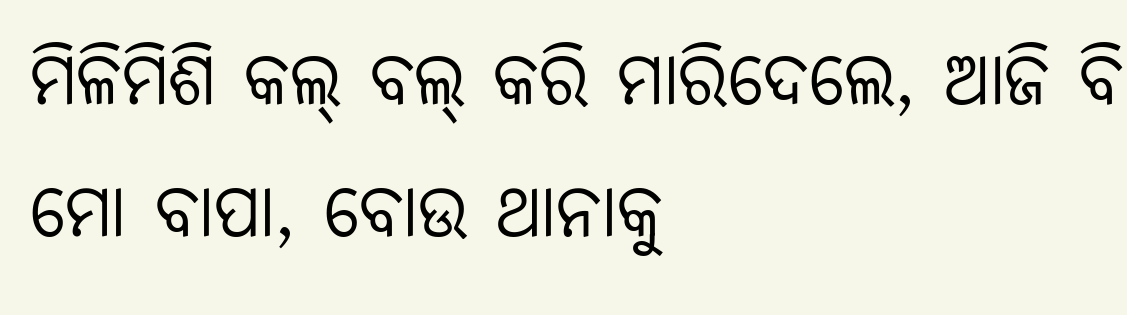ମିଳିମିଶି କଲ୍ ବଲ୍ କରି ମାରିଦେଲେ, ଆଜି ବି ମୋ ବାପା, ବୋଉ ଥାନାକୁ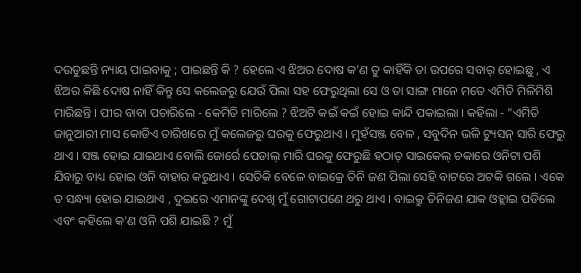ଦଉଡୁଛନ୍ତି ନ୍ୟାୟ ପାଇବାକୁ ; ପାଇଛନ୍ତି କି ? ହେଲେ ଏ ଝିଅର ଦୋଷ କ'ଣ ତୁ କାହିଁକି ତା ଉପରେ ସବାର୍ ହୋଇଛୁ , ଏ ଝିଅର କିଛି ଦୋଷ ନାହିଁ କିନ୍ତୁ ସେ କଲେଜରୁ ଯେଉଁ ପିଲା ସହ ଫେରୁଥିଲା ସେ ଓ ତା ସାଙ୍ଗ ମାନେ ମତେ ଏମିତି ମିଳିମିଶି ମାରିଛନ୍ତି । ପୀର ବାବା ପଚାରିଲେ - କେମିତି ମାରିଲେ ? ଝିଅଟି କଇଁ କଇଁ ହୋଇ କାନ୍ଦି ପକାଇଲା । କହିଲା - "ଏମିତି ଜାନୁଆରୀ ମାସ କୋଡିଏ ତାରିଖରେ ମୁଁ କଲେଜରୁ ଘରକୁ ଫେରୁଥାଏ । ମୁହଁସଞ୍ଜ ବେଳ , ସବୁଦିନ ଭଳି ଟ୍ୟୁସନ୍ ସାରି ଫେରୁ ଥାଏ । ସଞ୍ଜ ହୋଇ ଯାଇଥାଏ ବୋଲି ଜୋର୍ରେ ପେଡାଲ୍ ମାରି ଘରକୁ ଫେରୁଛି ହଠାତ୍ ସାଇକେଲ୍ ଚକାରେ ଓନିଟା ପଶି ଯିବାରୁ ବାଧ୍ୟ ହୋଇ ଓନି ବାହାର କରୁଥାଏ । ସେତିକି ବେଳେ ବାଇକ୍ରେ ତିନି ଜଣ ପିଲା ସେହି ବାଟରେ ଅଟକି ଗଲେ । ଏକେ ତ ସନ୍ଧ୍ୟା ହୋଇ ଯାଇଥାଏ , ଦୁଇରେ ଏମାନଙ୍କୁ ଦେଖି ମୁଁ ଗୋଟାପଣେ ଥରୁ ଥାଏ । ବାଇକ୍ରୁ ତିନିଜଣ ଯାକ ଓହ୍ଲାଇ ପଡିଲେ ଏବଂ କହିଲେ କ'ଣ ଓନି ପଶି ଯାଇଛି ? ମୁଁ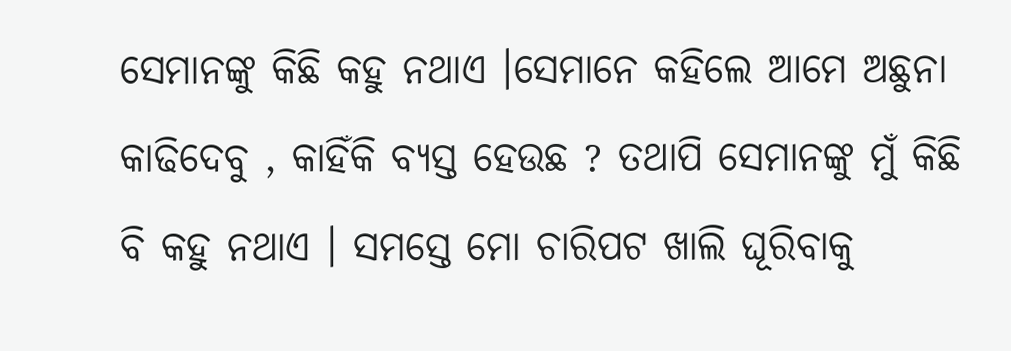ସେମାନଙ୍କୁ କିଛି କହୁ ନଥାଏ ।ସେମାନେ କହିଲେ ଆମେ ଅଛୁନା କାଢିଦେବୁ , କାହିଁକି ବ୍ୟସ୍ତ ହେଉଛ ? ତଥାପି ସେମାନଙ୍କୁ ମୁଁ କିଛି ବି କହୁ ନଥାଏ । ସମସ୍ତେ ମୋ ଚାରିପଟ ଖାଲି ଘୂରିବାକୁ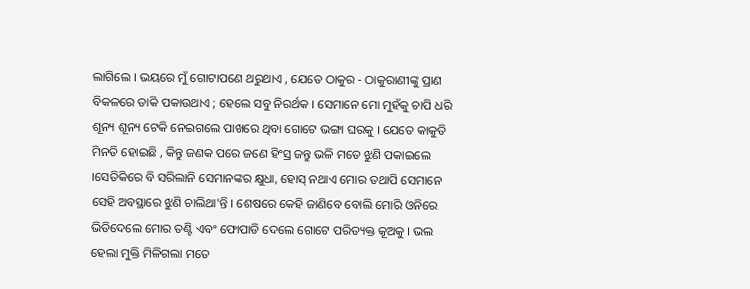ଲାଗିଲେ । ଭୟରେ ମୁଁ ଗୋଟାପଣେ ଥରୁଥାଏ , ଯେତେ ଠାକୁର - ଠାକୁରାଣୀଙ୍କୁ ପ୍ରାଣ ବିକଳରେ ଡାକି ପକାଉଥାଏ ; ହେଲେ ସବୁ ନିରର୍ଥକ । ସେମାନେ ମୋ ମୁହଁକୁ ଚାପି ଧରି ଶୂନ୍ୟ ଶୂନ୍ୟ ଟେକି ନେଇଗଲେ ପାଖରେ ଥିବା ଗୋଟେ ଭଙ୍ଗା ଘରକୁ । ଯେତେ କାକୁତି ମିନତି ହୋଇଛି , କିନ୍ତୁ ଜଣକ ପରେ ଜଣେ ହିଂସ୍ର ଜନ୍ତୁ ଭଳି ମତେ ଝୁଣି ପକାଇଲେ ।ସେତିକିରେ ବି ସରିଲାନି ସେମାନଙ୍କର କ୍ଷୁଧା, ହୋସ୍ ନଥାଏ ମୋର ତଥାପି ସେମାନେ ସେହି ଅବସ୍ଥାରେ ଝୁଣି ଚାଲିଥା'ନ୍ତି । ଶେଷରେ କେହି ଜାଣିବେ ବୋଲି ମୋରି ଓନିରେ ଭିଡିଦେଲେ ମୋର ତଣ୍ଟି ଏବଂ ଫୋପାଡି ଦେଲେ ଗୋଟେ ପରିତ୍ୟକ୍ତ କୂଅକୁ । ଭଲ ହେଲା ମୁକ୍ତି ମିଳିଗଲା ମତେ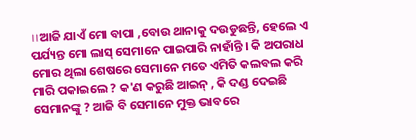।।ଆଜି ଯାଏଁ ମୋ ବାପା ,ବୋଉ ଥାନାକୁ ଦଉଡୁଛନ୍ତି, ହେଲେ ଏ ପର୍ଯ୍ୟନ୍ତ ମୋ ଲାସ୍ ସେମାନେ ପାଇପାରି ନାହାଁନ୍ତି । କି ଅପରାଧ ମୋର ଥିଲା ଶେଷରେ ସେମାନେ ମତେ ଏମିତି କଲବଲ କରି ମାରି ପକାଇଲେ ? କ'ଣ କରୁଛି ଆଇନ୍ , କି ଦଣ୍ଡ ଦେଇଛି ସେମାନଙ୍କୁ ? ଆଜି ବି ସେମାନେ ମୁକ୍ତ ଭାବରେ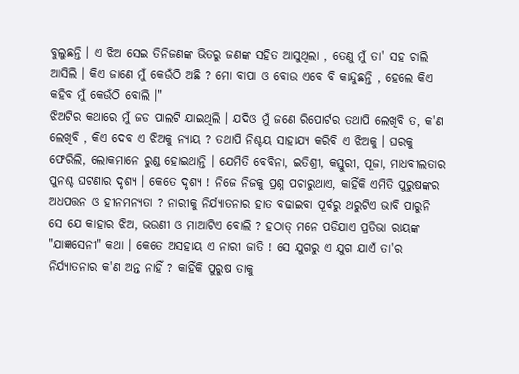ବୁଲୁଛନ୍ତି । ଏ ଝିଅ ସେଇ ତିନିଜଣଙ୍କ ଭିତରୁ ଜଣଙ୍କ ସହିତ ଆସୁଥିଲା , ତେଣୁ ମୁଁ ତା' ସହ ଚାଲି ଆସିଲି । କିଏ ଜାଣେ ମୁଁ କେଉଁଠି ଅଛି ? ମୋ ବାପା ଓ ବୋଉ ଏବେ ବି କାନ୍ଦୁଛନ୍ତି , ହେଲେ କିଏ କହିବ ମୁଁ କେଉଁଠି ବୋଲି ।"
ଝିଅଟିର କଥାରେ ମୁଁ ଜଡ ପାଲଟି ଯାଇଥିଲି । ଯଦିଓ ମୁଁ ଜଣେ ରିପୋର୍ଟର ତଥାପି ଲେଖିବି ତ, କ'ଣ ଲେଖିବି , କିଏ ଦେବ ଏ ଝିଅକୁ ନ୍ୟାୟ ? ତଥାପି ନିଶ୍ଚୟ ସାହାଯ୍ୟ କରିବି ଏ ଝିଅକୁ । ଘରକୁ ଫେରିଲି, ଲୋକମାନେ ରୁଣ୍ଡ ହୋଇଥାନ୍ତି । ଯେମିତି ବେବିନା, ଇତିଶ୍ରୀ, କସ୍ତୁରୀ, ପୂଜା, ମାଧବୀଲତାର ପୁନଶ୍ଚ ଘଟଣାର ଦୃଶ୍ୟ । କେତେ ଦୃଶ୍ୟ ! ନିଜେ ନିଜକୁ ପ୍ରଶ୍ନ ପଚାରୁଥାଏ, କାହିଁକି ଏମିତି ପୁରୁଷଙ୍କର ଅଧପତ୍ତନ ଓ ହୀନମନ୍ୟତା ? ନାରୀକୁ ନିର୍ଯ୍ୟାତନାର ହାତ ବଢାଇବା ପୂର୍ବରୁ ଥରୁଟିଏ ଭାବି ପାରୁନି ସେ ଯେ କାହାର ଝିଅ, ଭଉଣୀ ଓ ମାଆଟିଏ ବୋଲି ? ହଠାତ୍ ମନେ ପଡିଯାଏ ପ୍ରତିଭା ରାୟଙ୍କ "ଯାଜ୍ଞସେନୀ" କଥା । କେତେ ଅସହାୟ ଏ ନାରୀ ଜାତି ! ସେ ଯୁଗରୁ ଏ ଯୁଗ ଯାଏଁ ତା'ର ନିର୍ଯ୍ୟାତନାର କ'ଣ ଅନ୍ତ ନାହିଁ ? କାହିଁକି ପୁରୁଷ ତାକୁ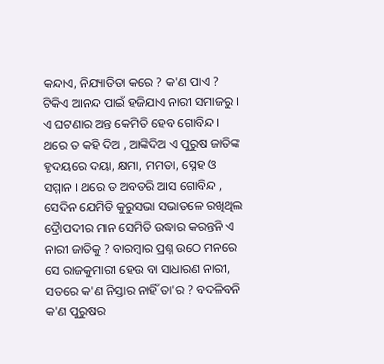କନ୍ଦାଏ, ନିଯ୍ୟାତିତା କରେ ? କ'ଣ ପାଏ ? ଟିକିଏ ଆନନ୍ଦ ପାଇଁ ହଜିଯାଏ ନାରୀ ସମାଜରୁ । ଏ ଘଟଣାର ଅନ୍ତ କେମିତି ହେବ ଗୋବିନ୍ଦ । ଥରେ ତ କହି ଦିଅ , ଆଙ୍କିଦିଅ ଏ ପୁରୁଷ ଜାତିଙ୍କ ହୃଦୟରେ ଦୟା, କ୍ଷମା, ମମତା, ସ୍ନେହ ଓ ସମ୍ମାନ । ଥରେ ତ ଅବତରି ଆସ ଗୋବିନ୍ଦ , ସେଦିନ ଯେମିତି କୁରୁସଭା ସଭାତଳେ ରଖିଥିଲ ଦ୍ରୈାପଦୀର ମାନ ସେମିତି ଉଦ୍ଧାର କରନ୍ତନି ଏ ନାରୀ ଜାତିକୁ ? ବାରମ୍ବାର ପ୍ରଶ୍ନ ଉଠେ ମନରେ ସେ ରାଜକୁମାରୀ ହେଉ ବା ସାଧାରଣ ନାରୀ, ସତରେ କ'ଣ ନିସ୍ତାର ନାହିଁ ତା'ର ? ବଦଳିବନି କ'ଣ ପୁରୁଷର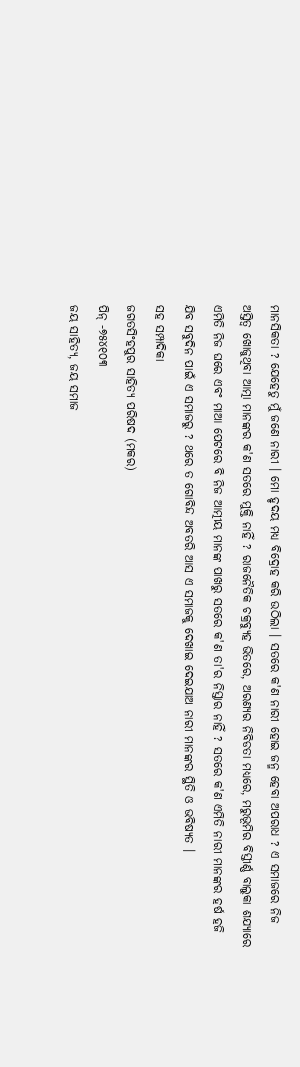ମାନସିକତା ? ଯେହେତୁ ମୁଁ ଜଣେ ନାରୀ । ମୋ ହୃଦୟ ମଧ୍ୟ ବିଦ୍ରୋହ କରି ଉଠିଲା । ସତରେ କ'ଣ ନାରୀ ହୋଇ ଜନ୍ମ ହେବା ଅପରାଧ ? ଏ ସମାଜରେ ନିଜ ଅସ୍ତିତ୍ବ ଖୋଜୁଥିବା ଆତ୍ମା ମାନଙ୍କର କ'ଣ ସତରେ ମୁକ୍ତି ନାହିଁ ? ରାଜନୈତିକ ଚକ୍ରବ୍ୟୁହ ଭିତରେ, ଅରଣ୍ୟର ନିବିଡତା ମଧ୍ୟରେ, ମରୁଭୂମିର ବିସ୍ତୀର୍ଣ୍ଣ ବାଲୁକା ଶଯ୍ୟାରେ ଏମିତି ନିଜ ଘରେ ଏବଂ ମାଆ ପେଟରେ ବି ନିଜ ଆତ୍ମୀୟ ମାନଙ୍କ ପାଖରୁ ସତରେ କ'ଣ ତା'ର ନିସ୍ତାର ନାହିଁ ? ସତରେ କ'ଣ ଏମିତି ନାରୀ ମାନଙ୍କର ହର୍ଷ ହଜି ଯିବ ସବୁଦିନ ପାଇଁ ଏ ସମାଜରୁ ? ଥରେ ତ ଗୋବିନ୍ଦ ଅବତରି ଆସ ଏ ସମାଜକୁ ଦେଖାଇ ଦେଇଯାଅ ନାରୀ ମାନଙ୍କର ସ୍ଥିତି ଓ ଭବିଷ୍ୟତ ।
ସହ ସମ୍ପାଦିକା
ଜଗତସିଂହପୁର ସାହିତ୍ଯ ପରିଷଦ (ମକର)
ପିନ୍ -୭୫୪୧୦୩
ଜୟ ସାହିତ୍ୟ, ଜୟ ସମାଜ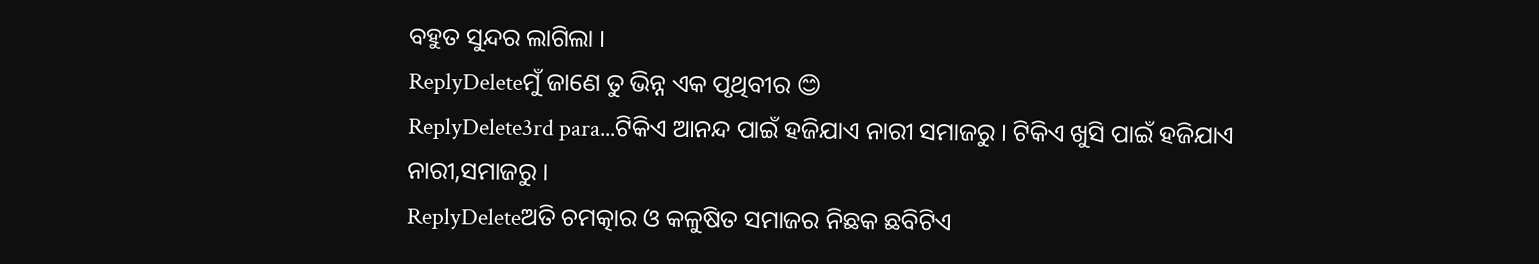ବହୁତ ସୁନ୍ଦର ଲାଗିଲା ।
ReplyDeleteମୁଁ ଜାଣେ ତୁ ଭିନ୍ନ ଏକ ପୃଥିବୀର 😊
ReplyDelete3rd para...ଟିକିଏ ଆନନ୍ଦ ପାଇଁ ହଜିଯାଏ ନାରୀ ସମାଜରୁ । ଟିକିଏ ଖୁସି ପାଇଁ ହଜିଯାଏ ନାରୀ,ସମାଜରୁ ।
ReplyDeleteଅତି ଚମତ୍କାର ଓ କଳୁଷିତ ସମାଜର ନିଛକ ଛବିଟିଏ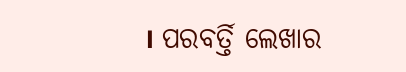। ପରବର୍ତ୍ତି ଲେଖାର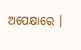ଅପେକ୍ଷାରେ ।